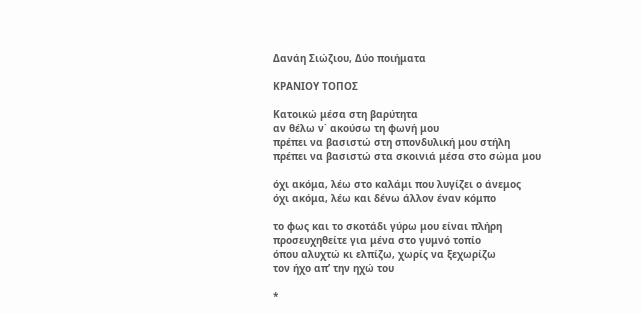Δανάη Σιώζιου, Δύο ποιήματα

ΚΡΑΝΙΟΥ ΤΟΠΟΣ

Κατοικώ μέσα στη βαρύτητα
αν θέλω ν΄ ακούσω τη φωνή μου
πρέπει να βασιστώ στη σπονδυλική μου στήλη
πρέπει να βασιστώ στα σκοινιά μέσα στο σώμα μου

όχι ακόμα, λέω στο καλάμι που λυγίζει ο άνεμος
όχι ακόμα, λέω και δένω άλλον έναν κόμπο

το φως και το σκοτάδι γύρω μου είναι πλήρη
προσευχηθείτε για μένα στο γυμνό τοπίο
όπου αλυχτώ κι ελπίζω, χωρίς να ξεχωρίζω
τον ήχο απ’ την ηχώ του

*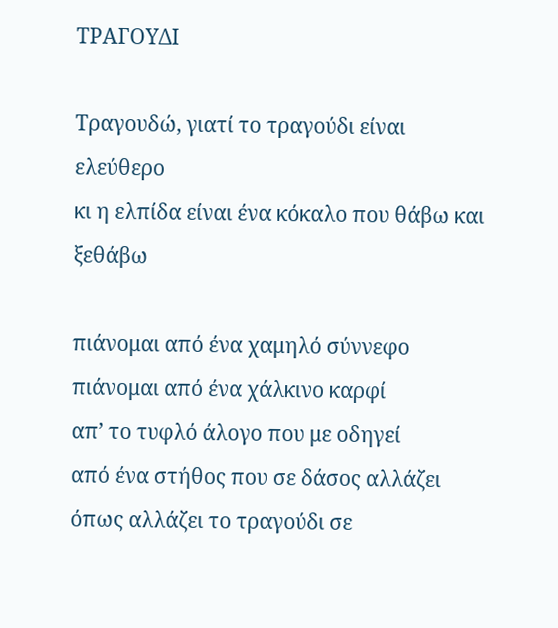ΤΡΑΓΟΥΔΙ

Τραγουδώ, γιατί το τραγούδι είναι ελεύθερο
κι η ελπίδα είναι ένα κόκαλο που θάβω και ξεθάβω

πιάνομαι από ένα χαμηλό σύννεφο
πιάνομαι από ένα χάλκινο καρφί
απ’ το τυφλό άλογο που με οδηγεί
από ένα στήθος που σε δάσος αλλάζει
όπως αλλάζει το τραγούδι σε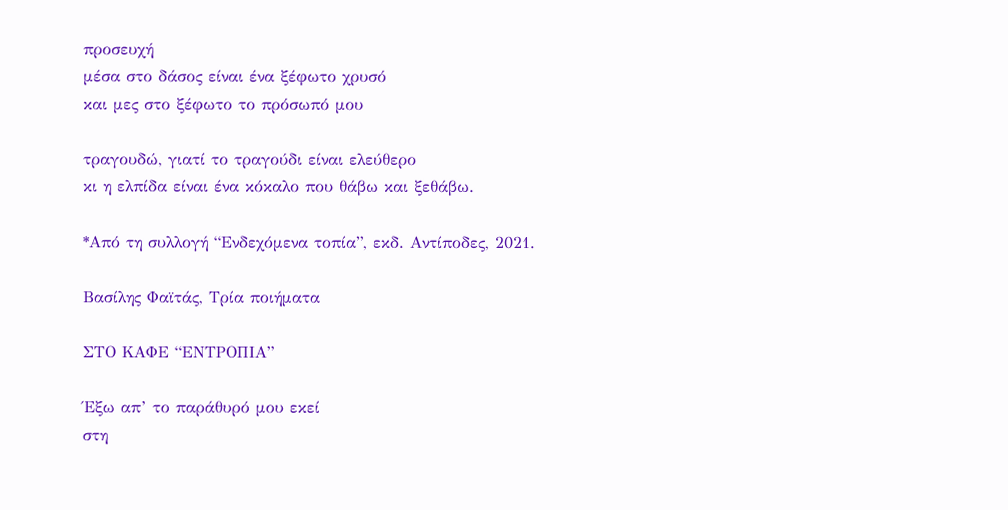προσευχή
μέσα στο δάσος είναι ένα ξέφωτο χρυσό
και μες στο ξέφωτο το πρόσωπό μου

τραγουδώ, γιατί το τραγούδι είναι ελεύθερο
κι η ελπίδα είναι ένα κόκαλο που θάβω και ξεθάβω.

*Από τη συλλογή “Ενδεχόμενα τοπία”, εκδ. Αντίποδες, 2021.

Βασίλης Φαϊτάς, Τρία ποιήματα

ΣΤΟ ΚΑΦΕ “ΕΝΤΡΟΠΙΑ”

Έξω απ’ το παράθυρό μου εκεί
στη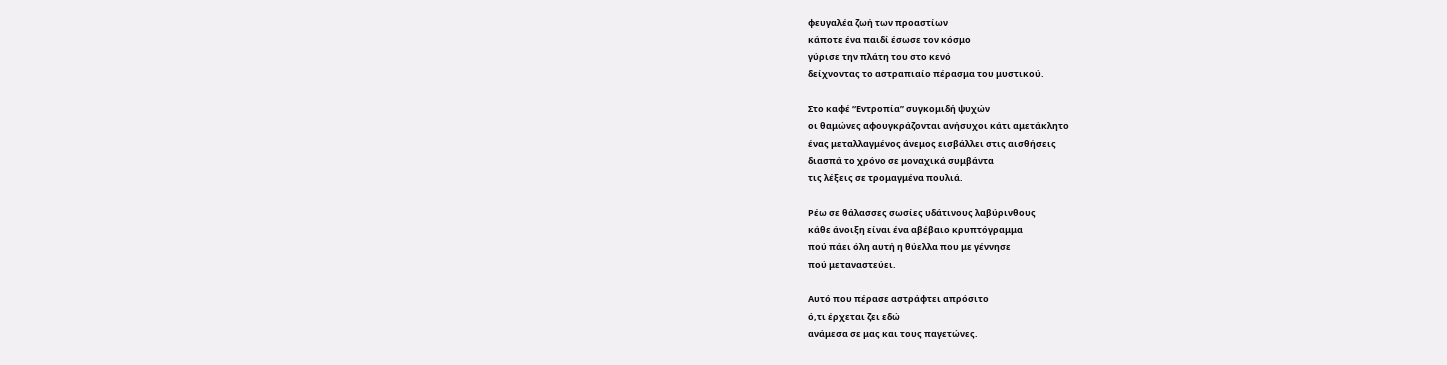φευγαλέα ζωή των προαστίων
κάποτε ένα παιδί έσωσε τον κόσμο
γύρισε την πλάτη του στο κενό
δείχνοντας το αστραπιαίο πέρασμα του μυστικού.

Στο καφέ “Εντροπία” συγκομιδή ψυχών
οι θαμώνες αφουγκράζονται ανήσυχοι κάτι αμετάκλητο
ένας μεταλλαγμένος άνεμος εισβάλλει στις αισθήσεις
διασπά το χρόνο σε μοναχικά συμβάντα
τις λέξεις σε τρομαγμένα πουλιά.

Ρέω σε θάλασσες σωσίες υδάτινους λαβύρινθους
κάθε άνοιξη είναι ένα αβέβαιο κρυπτόγραμμα
πού πάει όλη αυτή η θύελλα που με γέννησε
πού μεταναστεύει.

Αυτό που πέρασε αστράφτει απρόσιτο
ό,τι έρχεται ζει εδώ
ανάμεσα σε μας και τους παγετώνες.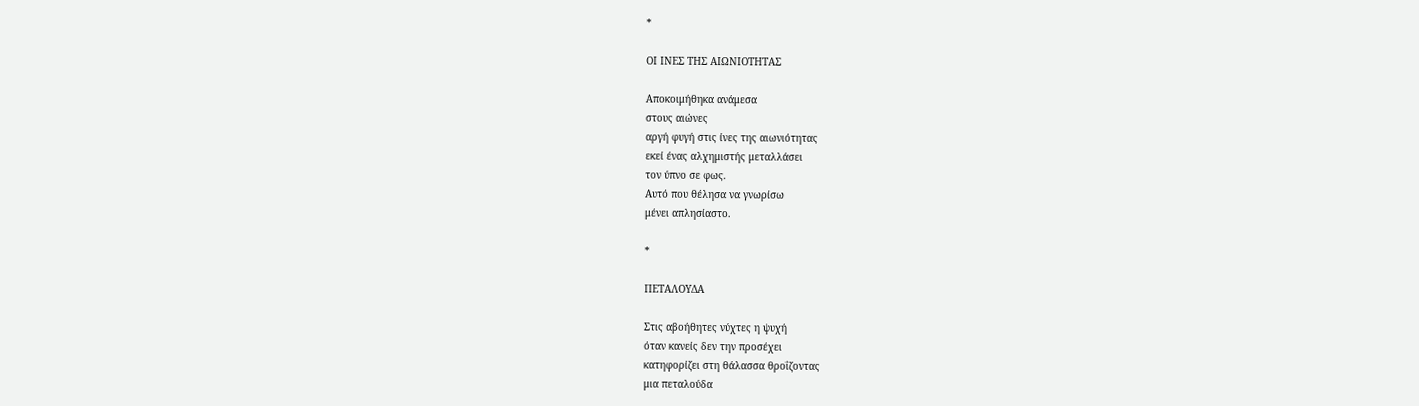*

ΟΙ ΙΝΕΣ ΤΗΣ ΑΙΩΝΙΟΤΗΤΑΣ

Αποκοιμήθηκα ανάμεσα
στους αιώνες
αργή φυγή στις ίνες της αιωνιότητας
εκεί ένας αλχημιστής μεταλλάσει
τον ύπνο σε φως.
Αυτό που θέλησα να γνωρίσω
μένει απλησίαστο.

*

ΠΕΤΑΛΟΥΔΑ

Στις αβοήθητες νύχτες η ψυχή
όταν κανείς δεν την προσέχει
κατηφορίζει στη θάλασσα θροΐζοντας
μια πεταλούδα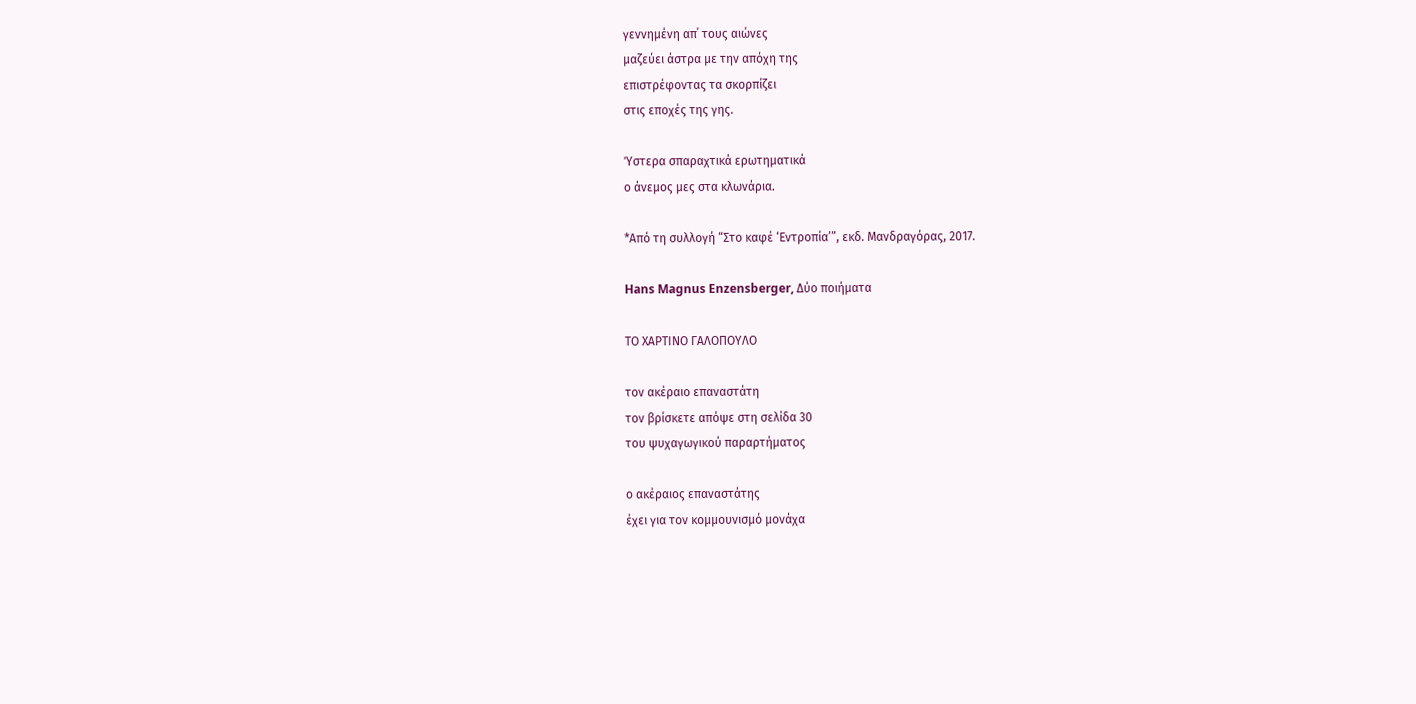γεννημένη απ΄ τους αιώνες
μαζεύει άστρα με την απόχη της
επιστρέφοντας τα σκορπίζει
στις εποχές της γης.

Ύστερα σπαραχτικά ερωτηματικά
ο άνεμος μες στα κλωνάρια.

*Από τη συλλογή “Στο καφέ ‘Εντροπία’”, εκδ. Μανδραγόρας, 2017.

Hans Magnus Enzensberger, Δύο ποιήματα

ΤΟ ΧΑΡΤΙΝΟ ΓΑΛΟΠΟΥΛΟ

τον ακέραιο επαναστάτη
τον βρίσκετε απόψε στη σελίδα 30
του ψυχαγωγικού παραρτήματος

ο ακέραιος επαναστάτης
έχει για τον κομμουνισμό μονάχα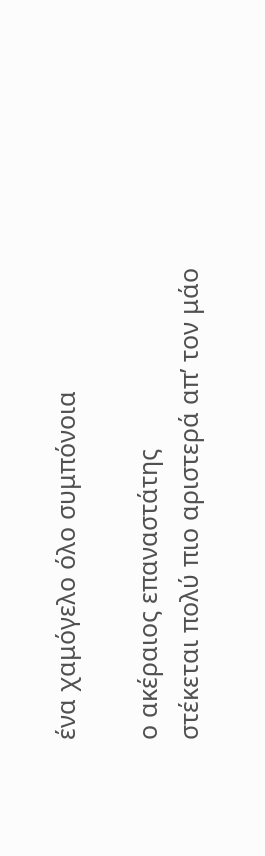ένα χαμόγελο όλο συμπόνοια

ο ακέραιος επαναστάτης
στέκεται πολύ πιο αριστερά απ’ τον μάο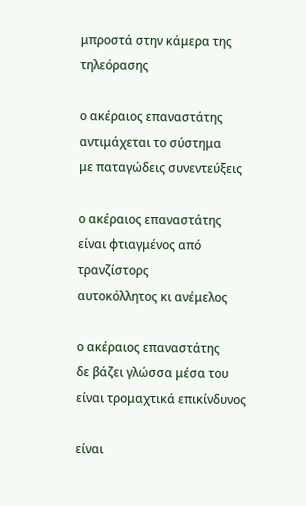μπροστά στην κάμερα της τηλεόρασης

ο ακέραιος επαναστάτης
αντιμάχεται το σύστημα
με παταγώδεις συνεντεύξεις

ο ακέραιος επαναστάτης
είναι φτιαγμένος από τρανζίστορς
αυτοκόλλητος κι ανέμελος

ο ακέραιος επαναστάτης
δε βάζει γλώσσα μέσα του
είναι τρομαχτικά επικίνδυνος

είναι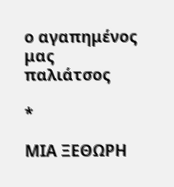ο αγαπημένος μας παλιάτσος

*

ΜΙΑ ΞΕΘΩΡΗ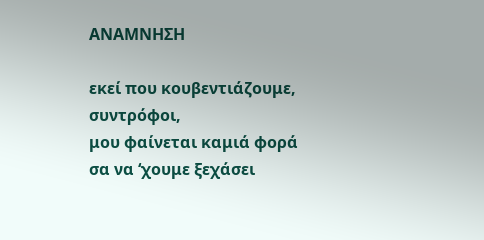ΑΝΑΜΝΗΣΗ

εκεί που κουβεντιάζουμε, συντρόφοι,
μου φαίνεται καμιά φορά
σα να ‘χουμε ξεχάσει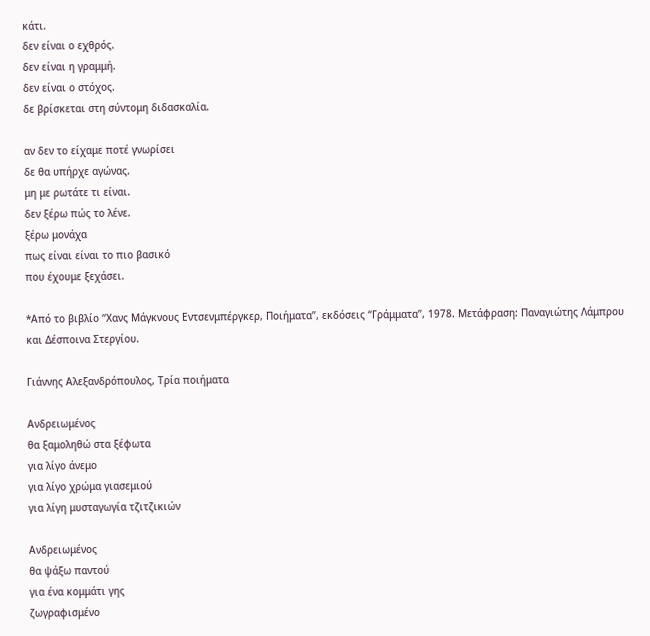κάτι.
δεν είναι ο εχθρός.
δεν είναι η γραμμή.
δεν είναι ο στόχος.
δε βρίσκεται στη σύντομη διδασκαλία.

αν δεν το είχαμε ποτέ γνωρίσει
δε θα υπήρχε αγώνας.
μη με ρωτάτε τι είναι.
δεν ξέρω πώς το λένε.
ξέρω μονάχα
πως είναι είναι το πιο βασικό
που έχουμε ξεχάσει.

*Από το βιβλίο “Χανς Μάγκνους Εντσενμπέργκερ, Ποιήματα”, εκδόσεις “Γράμματα”, 1978. Μετάφραση: Παναγιώτης Λάμπρου και Δέσποινα Στεργίου.

Γιάννης Αλεξανδρόπουλος, Τρία ποιήματα

Ανδρειωμένος
θα ξαμοληθώ στα ξέφωτα
για λίγο άνεμο
για λίγο χρώμα γιασεμιού
για λίγη μυσταγωγία τζιτζικιών

Ανδρειωμένος
θα ψάξω παντού
για ένα κομμάτι γης
ζωγραφισμένο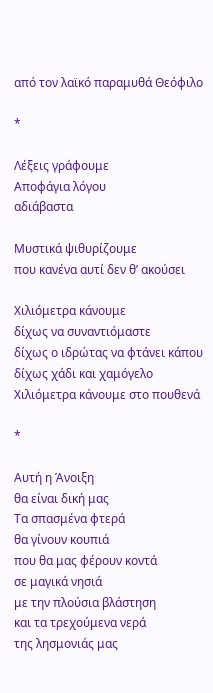από τον λαϊκό παραμυθά Θεόφιλο

*

Λέξεις γράφουμε
Αποφάγια λόγου
αδιάβαστα

Μυστικά ψιθυρίζουμε
που κανένα αυτί δεν θ’ ακούσει

Χιλιόμετρα κάνουμε
δίχως να συναντιόμαστε
δίχως ο ιδρώτας να φτάνει κάπου
δίχως χάδι και χαμόγελο
Χιλιόμετρα κάνουμε στο πουθενά

*

Αυτή η Άνοιξη
θα είναι δική μας
Τα σπασμένα φτερά
θα γίνουν κουπιά
που θα μας φέρουν κοντά
σε μαγικά νησιά
με την πλούσια βλάστηση
και τα τρεχούμενα νερά
της λησμονιάς μας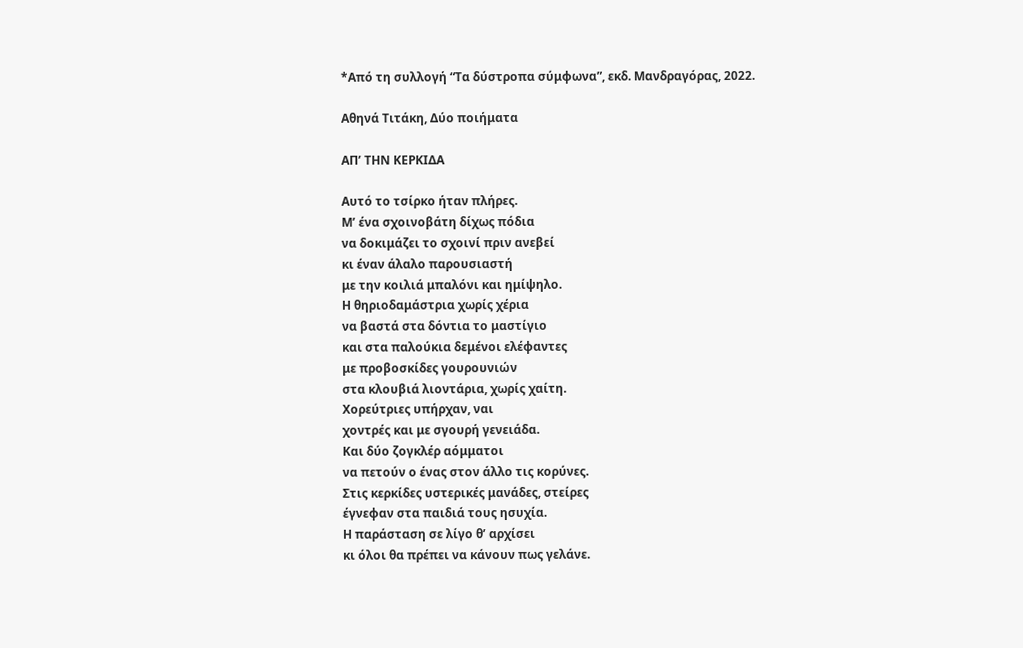*Από τη συλλογή “Τα δύστροπα σύμφωνα”, εκδ. Μανδραγόρας, 2022.

Αθηνά Τιτάκη, Δύο ποιήματα

ΑΠ’ ΤΗΝ ΚΕΡΚΙΔΑ

Αυτό το τσίρκο ήταν πλήρες.
Μ’ ένα σχοινοβάτη δίχως πόδια
να δοκιμάζει το σχοινί πριν ανεβεί
κι έναν άλαλο παρουσιαστή
με την κοιλιά μπαλόνι και ημίψηλο.
Η θηριοδαμάστρια χωρίς χέρια
να βαστά στα δόντια το μαστίγιο
και στα παλούκια δεμένοι ελέφαντες
με προβοσκίδες γουρουνιών
στα κλουβιά λιοντάρια, χωρίς χαίτη.
Χορεύτριες υπήρχαν, ναι
χοντρές και με σγουρή γενειάδα.
Και δύο ζογκλέρ αόμματοι
να πετούν ο ένας στον άλλο τις κορύνες.
Στις κερκίδες υστερικές μανάδες, στείρες
έγνεφαν στα παιδιά τους ησυχία.
Η παράσταση σε λίγο θ’ αρχίσει
κι όλοι θα πρέπει να κάνουν πως γελάνε.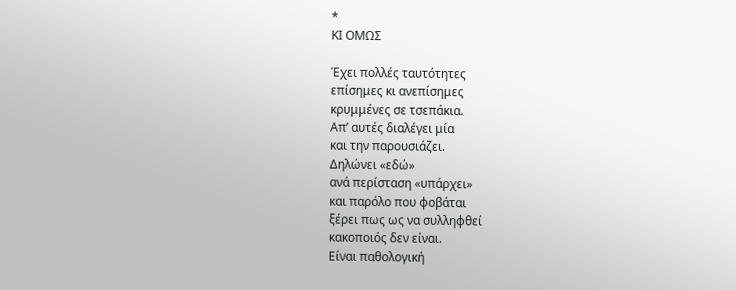*
ΚΙ ΟΜΩΣ

Έχει πολλές ταυτότητες
επίσημες κι ανεπίσημες
κρυμμένες σε τσεπάκια.
Απ’ αυτές διαλέγει μία
και την παρουσιάζει.
Δηλώνει «εδώ»
ανά περίσταση «υπάρχει»
και παρόλο που φοβάται
ξέρει πως ως να συλληφθεί
κακοποιός δεν είναι.
Είναι παθολογική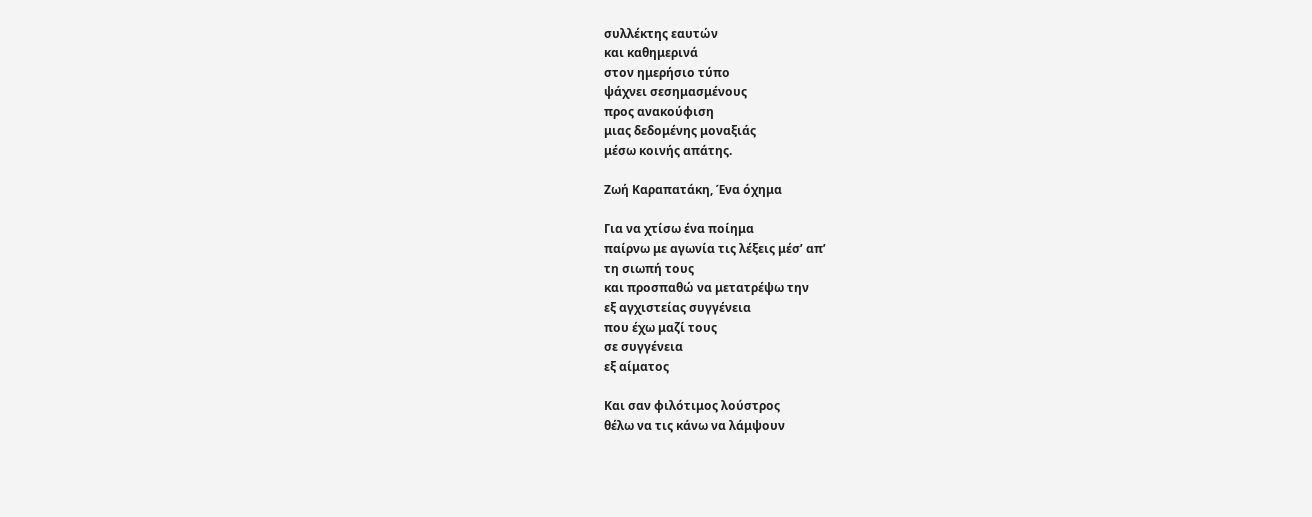συλλέκτης εαυτών
και καθημερινά
στον ημερήσιο τύπο
ψάχνει σεσημασμένους
προς ανακούφιση
μιας δεδομένης μοναξιάς
μέσω κοινής απάτης.

Ζωή Καραπατάκη, Ένα όχημα

Για να χτίσω ένα ποίημα
παίρνω με αγωνία τις λέξεις μέσ’ απ’
τη σιωπή τους
και προσπαθώ να μετατρέψω την
εξ αγχιστείας συγγένεια
που έχω μαζί τους
σε συγγένεια
εξ αίματος

Και σαν φιλότιμος λούστρος
θέλω να τις κάνω να λάμψουν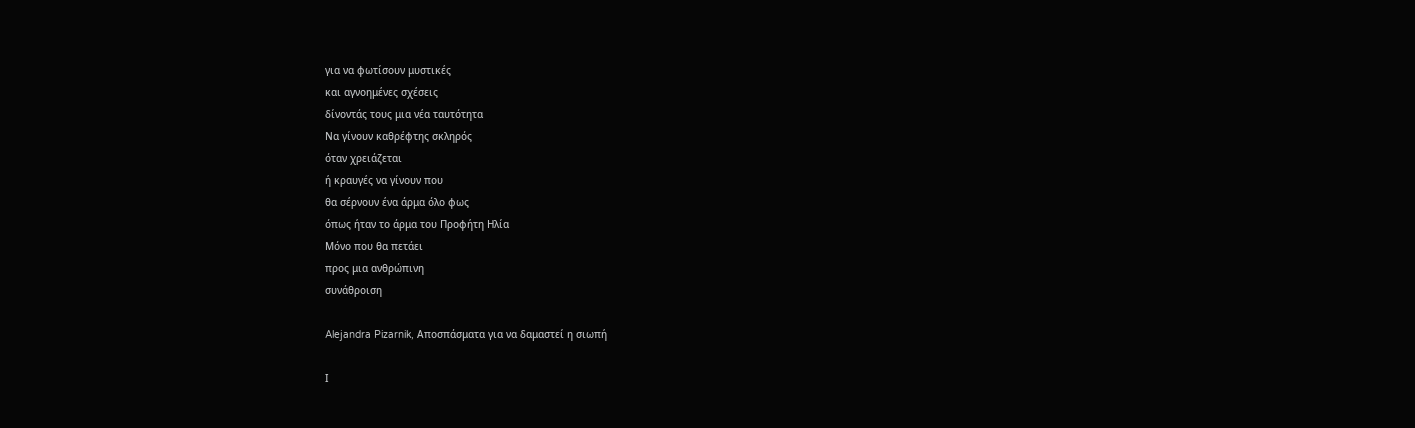για να φωτίσουν μυστικές
και αγνοημένες σχέσεις
δίνοντάς τους μια νέα ταυτότητα
Να γίνουν καθρέφτης σκληρός
όταν χρειάζεται
ή κραυγές να γίνουν που
θα σέρνουν ένα άρμα όλο φως
όπως ήταν το άρμα του Προφήτη Ηλία
Mόνο που θα πετάει
προς μια ανθρώπινη
συνάθροιση

Alejandra Pizarnik, Αποσπάσματα για να δαμαστεί η σιωπή

Ι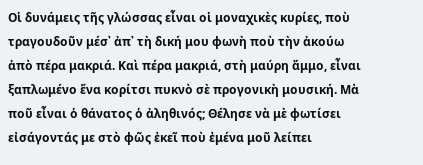Οἱ δυνάμεις τῆς γλώσσας εἶναι οἱ μοναχικὲς κυρίες, ποὺ τραγουδοῦν μέσ᾽ ἀπ᾽ τὴ δική μου φωνὴ ποὺ τὴν ἀκούω ἀπὸ πέρα μακριά. Καὶ πέρα μακριά, στὴ μαύρη ἄμμο, εἶναι ξαπλωμένο ἕνα κορίτσι πυκνὸ σὲ προγονικὴ μουσική. Μὰ ποῦ εἶναι ὁ θάνατος ὁ ἀληθινός; Θέλησε νὰ μὲ φωτίσει εἰσάγοντάς με στὸ φῶς ἐκεῖ ποὺ ἐμένα μοῦ λείπει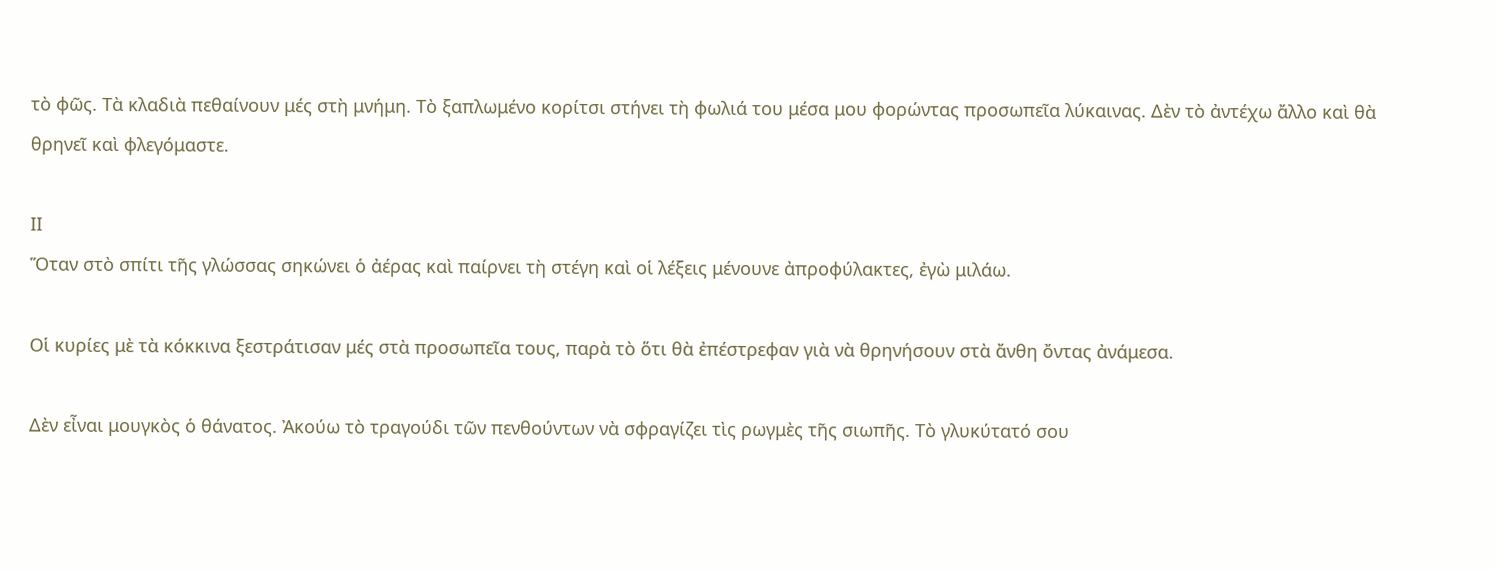τὸ φῶς. Τὰ κλαδιὰ πεθαίνουν μές στὴ μνήμη. Τὸ ξαπλωμένο κορίτσι στήνει τὴ φωλιά του μέσα μου φορώντας προσωπεῖα λύκαινας. Δὲν τὸ ἀντέχω ἄλλο καὶ θὰ θρηνεῖ καὶ φλεγόμαστε.

ΙΙ
Ὅταν στὸ σπίτι τῆς γλώσσας σηκώνει ὁ ἀέρας καὶ παίρνει τὴ στέγη καὶ οἱ λέξεις μένουνε ἀπροφύλακτες, ἐγὼ μιλάω.

Οἱ κυρίες μὲ τὰ κόκκινα ξεστράτισαν μές στὰ προσωπεῖα τους, παρὰ τὸ ὅτι θὰ ἐπέστρεφαν γιὰ νὰ θρηνήσουν στὰ ἄνθη ὄντας ἀνάμεσα.

Δὲν εἶναι μουγκὸς ὁ θάνατος. Ἀκούω τὸ τραγούδι τῶν πενθούντων νὰ σφραγίζει τὶς ρωγμὲς τῆς σιωπῆς. Τὸ γλυκύτατό σου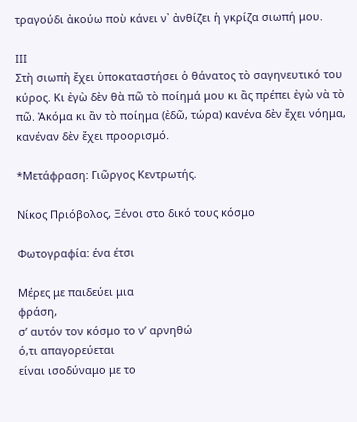τραγούδι ἀκούω ποὺ κάνει ν᾽ ἀνθίζει ἡ γκρίζα σιωπή μου.

ΙΙΙ
Στὴ σιωπὴ ἔχει ὑποκαταστήσει ὁ θάνατος τὸ σαγηνευτικό του κύρος. Κι ἐγὼ δὲν θὰ πῶ τὸ ποίημά μου κι ἂς πρέπει ἐγὼ νὰ τὸ πῶ. Ἀκόμα κι ἂν τὸ ποίημα (ἐδῶ, τώρα) κανένα δὲν ἔχει νόημα, κανέναν δὲν ἔχει προορισμό.

*Μετάφραση: Γιῶργος Κεντρωτής.

Νίκος Πριόβολος, Ξένοι στο δικό τους κόσμο

Φωτογραφία: ένα έτσι

Μέρες με παιδεύει μια
φράση,
σ’ αυτόν τον κόσμο το ν’ αρνηθώ
ό,τι απαγορεύεται
είναι ισοδύναμο με το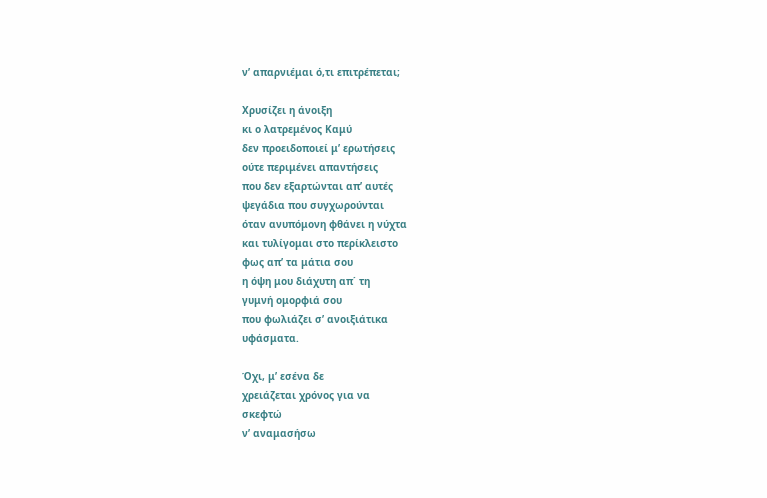ν’ απαρνιέμαι ό,τι επιτρέπεται;

Χρυσίζει η άνοιξη
κι ο λατρεμένος Καμύ
δεν προειδοποιεί μ’ ερωτήσεις
ούτε περιμένει απαντήσεις
που δεν εξαρτώνται απ’ αυτές
ψεγάδια που συγχωρούνται
όταν ανυπόμονη φθάνει η νύχτα
και τυλίγομαι στο περίκλειστο
φως απ’ τα μάτια σου
η όψη μου διάχυτη απ΄ τη
γυμνή ομορφιά σου
που φωλιάζει σ’ ανοιξιάτικα
υφάσματα.

Όχι, μ’ εσένα δε
χρειάζεται χρόνος για να
σκεφτώ
ν’ αναμασήσω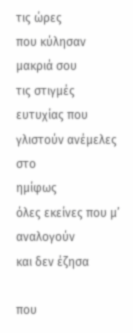τις ώρες
που κύλησαν μακριά σου
τις στιγμές ευτυχίας που
γλιστούν ανέμελες στο
ημίφως
όλες εκείνες που μ’ αναλογούν
και δεν έζησα

που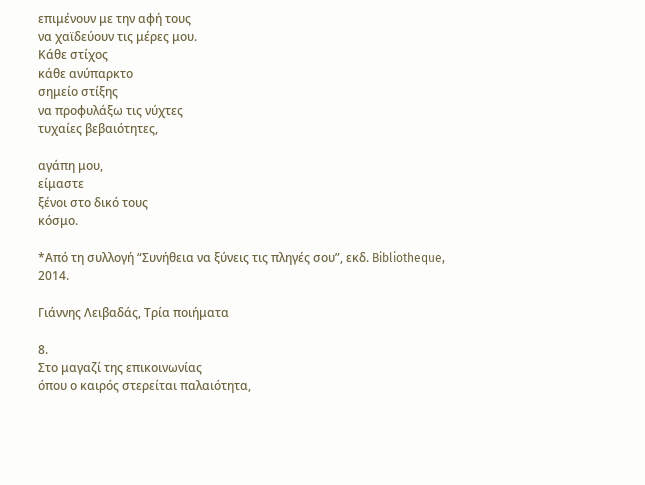επιμένουν με την αφή τους
να χαϊδεύουν τις μέρες μου.
Κάθε στίχος
κάθε ανύπαρκτο
σημείο στίξης
να προφυλάξω τις νύχτες
τυχαίες βεβαιότητες,

αγάπη μου,
είμαστε
ξένοι στο δικό τους
κόσμο.

*Από τη συλλογή “Συνήθεια να ξύνεις τις πληγές σου”, εκδ. Bibliotheque, 2014.

Γιάννης Λειβαδάς, Τρία ποιήματα

8.
Στο μαγαζί της επικοινωνίας
όπου ο καιρός στερείται παλαιότητα,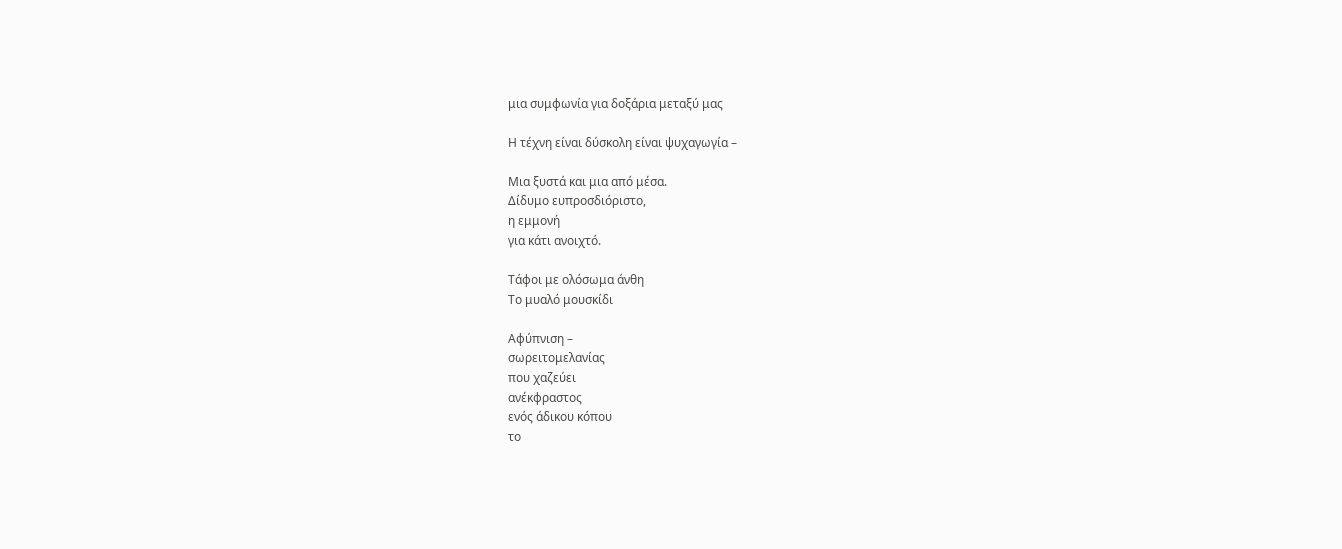μια συμφωνία για δοξάρια μεταξύ μας

Η τέχνη είναι δύσκολη είναι ψυχαγωγία –

Μια ξυστά και μια από μέσα.
Δίδυμο ευπροσδιόριστο,
η εμμονή
για κάτι ανοιχτό.

Τάφοι με ολόσωμα άνθη
Το μυαλό μουσκίδι

Αφύπνιση –
σωρειτομελανίας
που χαζεύει
ανέκφραστος
ενός άδικου κόπου
το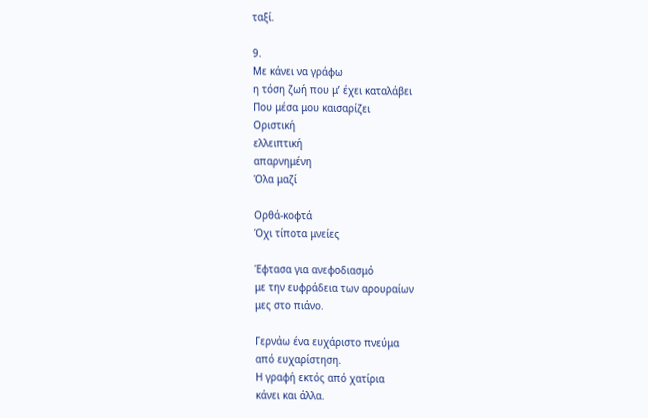ταξί.

9.
Με κάνει να γράφω
η τόση ζωή που μ’ έχει καταλάβει
Που μέσα μου καισαρίζει
Οριστική
ελλειπτική
απαρνημένη
Όλα μαζί

Ορθά-κοφτά
Όχι τίποτα μνείες

Έφτασα για ανεφοδιασμό
με την ευφράδεια των αρουραίων
μες στο πιάνο.

Γερνάω ένα ευχάριστο πνεύμα
από ευχαρίστηση.
Η γραφή εκτός από χατίρια
κάνει και άλλα.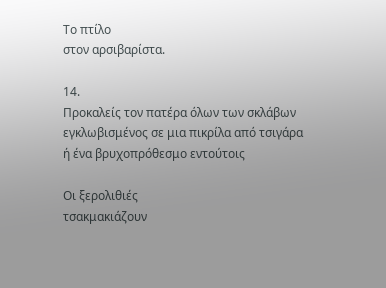Το πτίλο
στον αρσιβαρίστα.

14.
Προκαλείς τον πατέρα όλων των σκλάβων
εγκλωβισμένος σε μια πικρίλα από τσιγάρα
ή ένα βρυχοπρόθεσμο εντούτοις

Οι ξερολιθιές
τσακμακιάζουν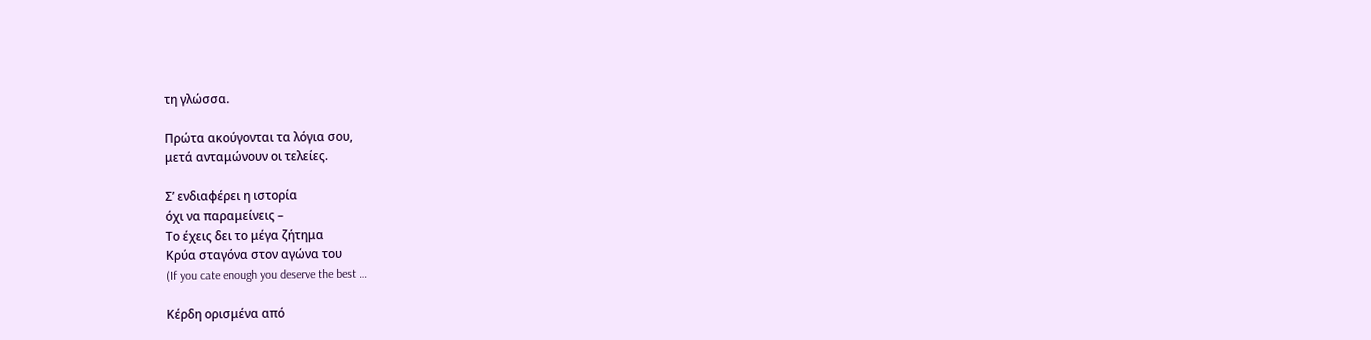τη γλώσσα.

Πρώτα ακούγονται τα λόγια σου,
μετά ανταμώνουν οι τελείες.

Σ’ ενδιαφέρει η ιστορία
όχι να παραμείνεις –
Το έχεις δει το μέγα ζήτημα
Κρύα σταγόνα στον αγώνα του
(If you cate enough you deserve the best …

Κέρδη ορισμένα από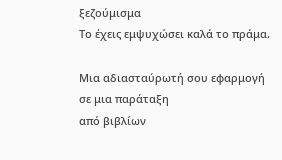ξεζούμισμα
Το έχεις εμψυχώσει καλά το πράμα.

Μια αδιασταύρωτή σου εφαρμογή
σε μια παράταξη
από βιβλίων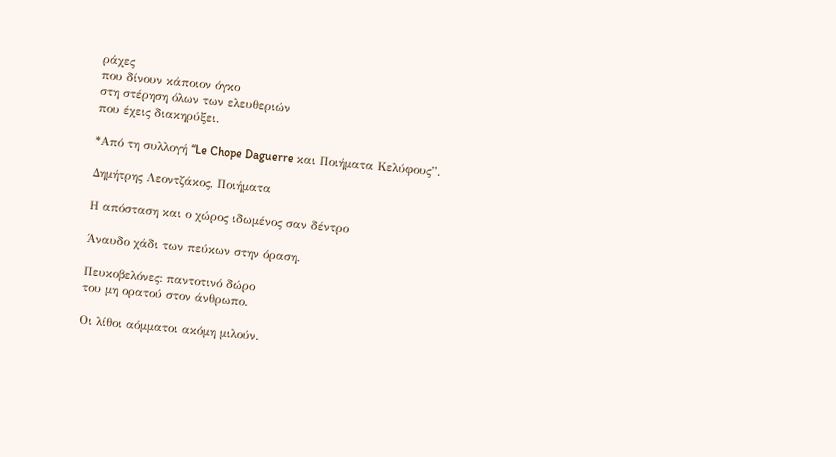ράχες
που δίνουν κάποιον όγκο
στη στέρηση όλων των ελευθεριών
που έχεις διακηρύξει.

*Από τη συλλογή “Le Chope Daguerre και Ποιήματα Κελύφους”.

Δημήτρης Λεοντζάκος, Ποιήματα

Η απόσταση και ο χώρος ιδωμένος σαν δέντρο

Άναυδο χάδι των πεύκων στην όραση.

Πευκοβελόνες: παντοτινό δώρο
του μη ορατού στον άνθρωπο.

Οι λίθοι αόμματοι ακόμη μιλούν.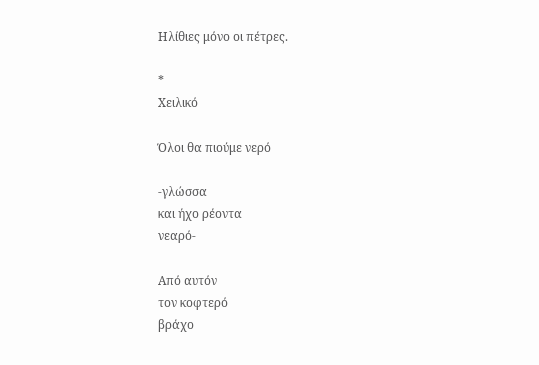Ηλίθιες μόνο οι πέτρες.

*
Χειλικό

Όλοι θα πιούμε νερό

-γλώσσα
και ήχο ρέοντα
νεαρό-

Από αυτόν
τον κοφτερό
βράχο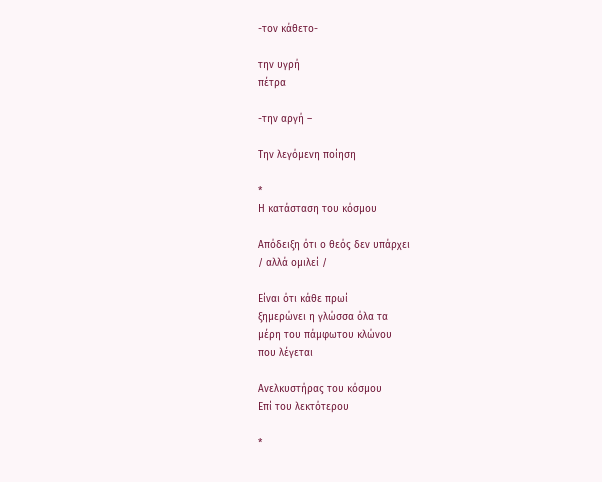-τον κάθετο-

την υγρή
πέτρα

-την αργή –

Την λεγόμενη ποίηση

*
Η κατάσταση του κόσμου

Απόδειξη ότι ο θεός δεν υπάρχει
/ αλλά ομιλεί /

Είναι ότι κάθε πρωί
ξημερώνει η γλώσσα όλα τα
μέρη του πάμφωτου κλώνου
που λέγεται

Ανελκυστήρας του κόσμου
Επί του λεκτότερου

*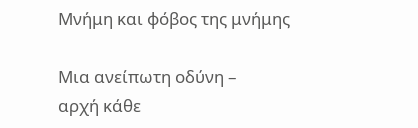Μνήμη και φόβος της μνήμης

Μια ανείπωτη οδύνη –
αρχή κάθε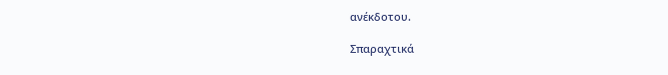ανέκδοτου.

Σπαραχτικά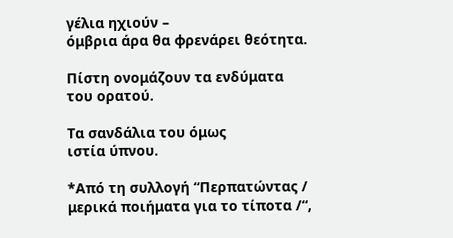γέλια ηχιούν –
όμβρια άρα θα φρενάρει θεότητα.

Πίστη ονομάζουν τα ενδύματα
του ορατού.

Τα σανδάλια του όμως
ιστία ύπνου.

*Από τη συλλογή “Περπατώντας / μερικά ποιήματα για το τίποτα /“,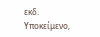εκδ. Υποκείμενο,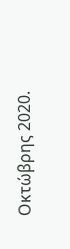Οκτώβρης 2020.